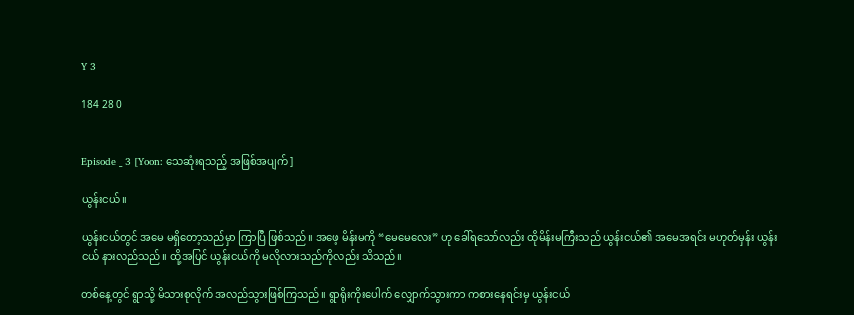Y 3

184 28 0


Episode _ 3 [Yoon: သေဆုံးရသည့် အဖြစ်အပျက် ]

ယွန်းငယ်။

ယွန်းငယ်တွင် အမေ မရှိတော့သည်မှာ ကြာပြီ ဖြစ်သည်။ အဖေ့ မိန်းမကို “မေမေလေး” ဟု ခေါ်ရသော်လည်း ထိုမိန်းမကြီးသည် ယွန်းငယ်၏ အမေအရင်း မဟုတ်မှန်း ယွန်းငယ် နားလည်သည်။ ထို့အပြင် ယွန်းငယ်ကို မလိုလားသည်ကိုလည်း သိသည်။

တစ်နေ့တွင် ရွာသို့ မိသားစုလိုက် အလည်သွားဖြစ်ကြသည်။ ရွာရိုးကိုးပေါက် လျှောက်သွားကာ ကစားနေရင်းမှ ယွန်းငယ်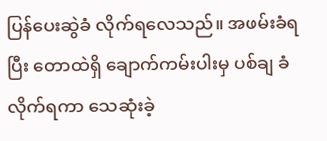ပြန်ပေးဆွဲခံ လိုက်ရလေသည်။ အဖမ်းခံရပြီး တောထဲရှိ ချောက်ကမ်းပါးမှ ပစ်ချ ခံလိုက်ရကာ သေဆုံးခဲ့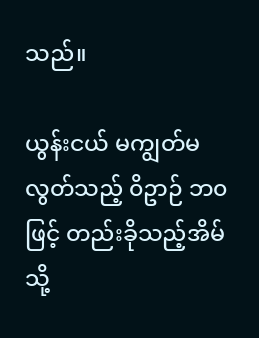သည်။

ယွန်းငယ် မကျွတ်မလွတ်သည့် ၀ိဥာဉ် ဘ၀ဖြင့် တည်းခိုသည့်အိမ်သို့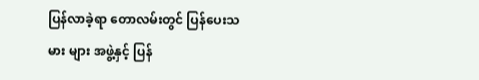ပြန်လာခဲ့ရာ တောလမ်းတွင် ပြန်ပေးသမား များ အဖွဲ့နှင့် ပြန်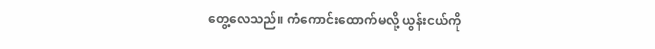တွေ့လေသည်။ ကံကောင်းထောက်မလို့ ယွန်းငယ်ကို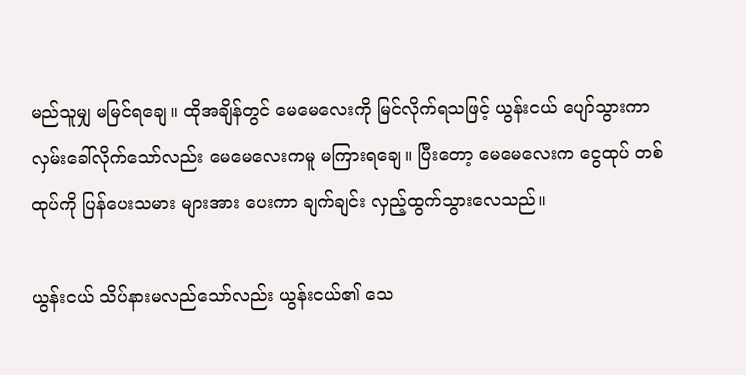မည်သူမျှ မမြင်ရချေ။ ထိုအချိန်တွင် မေမေလေးကို မြင်လိုက်ရသဖြင့် ယွန်းငယ် ပျော်သွားကာ လှမ်းခေါ်လိုက်သော်လည်း မေမေလေးကမူ မကြားရချေ။ ပြီးတော့ မေမေလေးက ငွေထုပ် တစ်ထုပ်ကို ပြန်ပေးသမား များအား ပေးကာ ချက်ချင်း လှည့်ထွက်သွားလေသည်။

ယွန်းငယ် သိပ်နားမလည်သော်လည်း ယွန်းငယ်၏ သေ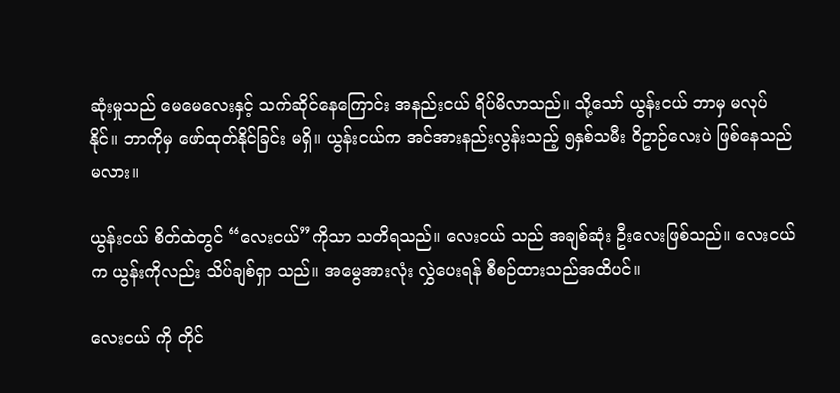ဆုံးမှုသည် မေမေလေးနှင့် သက်ဆိုင်နေကြောင်း အနည်းငယ် ရိပ်မိလာသည်။ သို့သော် ယွန်းငယ် ဘာမှ မလုပ်နိုင်။ ဘာကိုမှ ဖော်ထုတ်နိုင်ခြင်း မရှိ။ ယွန်းငယ်က အင်အားနည်းလွန်းသည့် ၅နှစ်သမီး ၀ိဥာဉ်လေးပဲ ဖြစ်နေသည်မလား။

ယွန်းငယ် စိတ်ထဲတွင် “လေးငယ်”ကိုသာ သတိရသည်။ လေးငယ် သည် အချစ်ဆုံး ဦးလေးဖြစ်သည်။ လေးငယ်က ယွန်းကိုလည်း သိပ်ချစ်ရှာ သည်။ အမွေအားလုံး လွှဲပေးရန် စီစဉ်ထားသည်အထိပင်။

လေးငယ် ကို တိုင်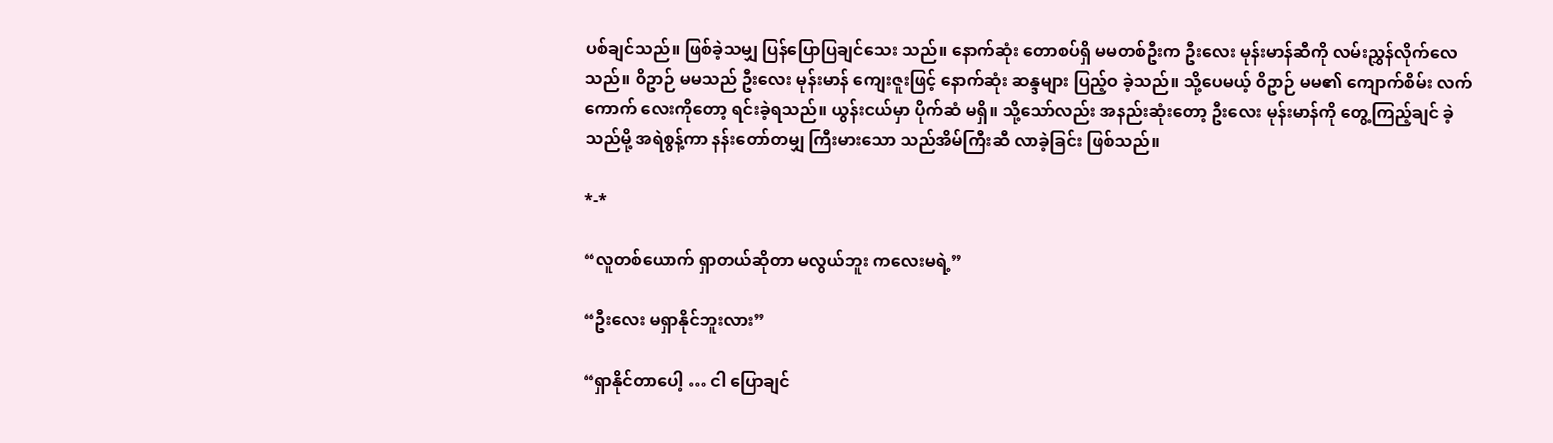ပစ်ချင်သည်။ ဖြစ်ခဲ့သမျှ ပြန်ပြောပြချင်သေး သည်။ နောက်ဆုံး တောစပ်ရှိ မမတစ်ဦးက ဦးလေး မုန်းမာန်ဆီကို လမ်းညွှန်လိုက်လေသည်။ ၀ိဥာဉ် မမသည် ဦးလေး မုန်းမာန် ကျေးဇူးဖြင့် နောက်ဆုံး ဆန္ဒများ ပြည့်ဝ ခဲ့သည်။ သို့ပေမယ့် ၀ိဥာဉ် မမ၏ ကျောက်စိမ်း လက်ကောက် လေးကိုတော့ ရင်းခဲ့ရသည်။ ယွန်းငယ်မှာ ပိုက်ဆံ မရှိ။ သို့သော်လည်း အနည်းဆုံးတော့ ဦးလေး မုန်းမာန်ကို တွေ့ကြည့်ချင် ခဲ့သည်မို့ အရဲစွန့်ကာ နန်းတော်တမျှ ကြီးမားသော သည်အိမ်ကြီးဆီ လာခဲ့ခြင်း ဖြစ်သည်။

*-*

“လူတစ်ယောက် ရှာတယ်ဆိုတာ မလွယ်ဘူး ကလေးမရဲ့”

“ဦးလေး မရှာနိုင်ဘူးလား”

“ရှာနိုင်တာပေါ့ … ငါ ပြောချင်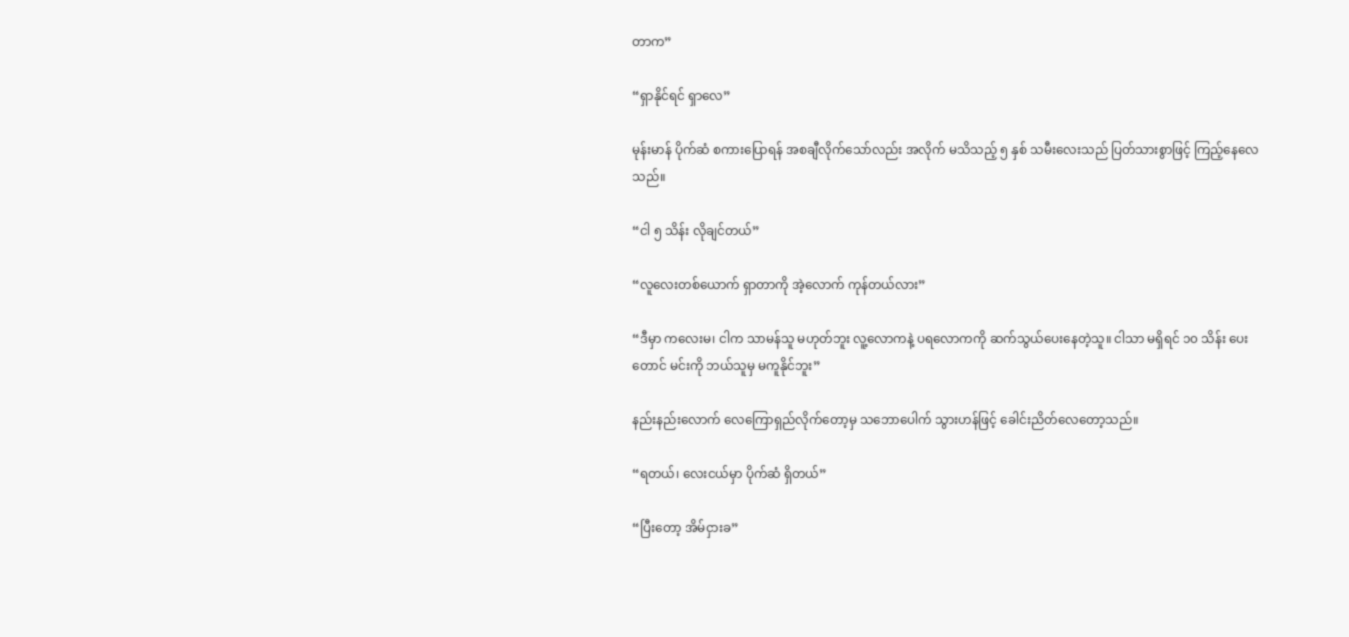တာက”

“ရှာနိုင်ရင် ရှာလေ”

မုန်းမာန် ပိုက်ဆံ စကားပြောရန် အစချီလိုက်သော်လည်း အလိုက် မသိသည့် ၅ နှစ် သမီးလေးသည် ပြတ်သားစွာဖြင့် ကြည့်နေလေသည်။

“ငါ ၅ သိန်း လိုချင်တယ်”

“လူလေးတစ်ယောက် ရှာတာကို အဲ့လောက် ကုန်တယ်လား”

“ဒီမှာ ကလေးမ၊ ငါက သာမန်သူ မဟုတ်ဘူး လူ့လောကနဲ့ ပရလောကကို ဆက်သွယ်ပေးနေတဲ့သူ။ ငါသာ မရှိရင် ၁၀ သိန်း ပေးတောင် မင်းကို ဘယ်သူမှ မကူနိုင်ဘူး”

နည်းနည်းလောက် လေကြောရှည်လိုက်တော့မှ သဘောပေါက် သွားဟန်ဖြင့် ခေါင်းညိတ်လေတော့သည်။

“ရတယ်၊ လေးငယ်မှာ ပိုက်ဆံ ရှိတယ်”

“ပြီးတော့ အိမ်ငှားခ”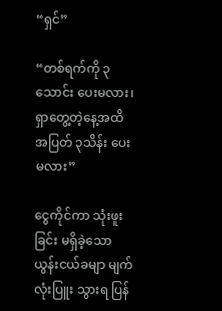“ရှင်”

“တစ်ရက်ကို ၃သောင်း ပေးမလား၊ ရှာတွေ့တဲ့နေ့အထိ အပြတ် ၃သိန်း ပေးမလား”

ငွေကိုင်ကာ သုံးဖူးခြင်း မရှိခဲ့သော ယွန်းငယ်ခမျာ မျက်လုံးပြူး သွားရ ပြန်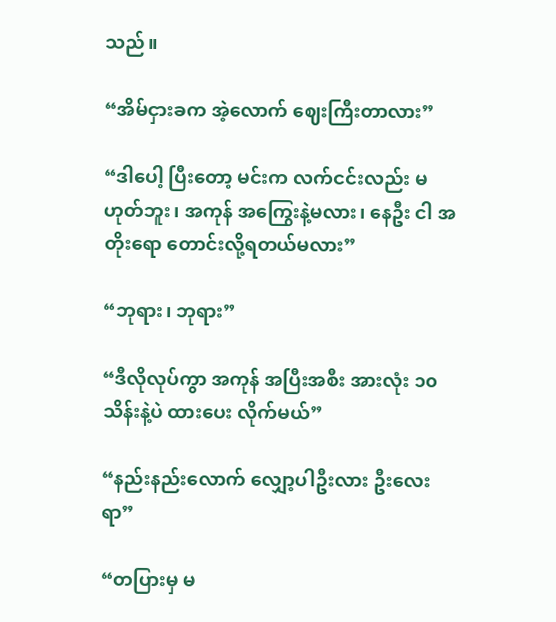သည်။

“အိမ်ငှားခက အဲ့လောက် ဈေးကြီးတာလား”

“ဒါပေါ့ ပြီးတော့ မင်းက လက်ငင်းလည်း မဟုတ်ဘူး၊ အကုန် အကြွေးနဲ့မလား၊ နေဦး ငါ အတိုးရော တောင်းလို့ရတယ်မလား”

“ဘုရား၊ ဘုရား”

“ဒီလိုလုပ်ကွာ အကုန် အပြီးအစီး အားလုံး ၁၀ သိန်းနဲ့ပဲ ထားပေး လိုက်မယ်”

“နည်းနည်းလောက် လျှော့ပါဦးလား ဦးလေးရာ”

“တပြားမှ မ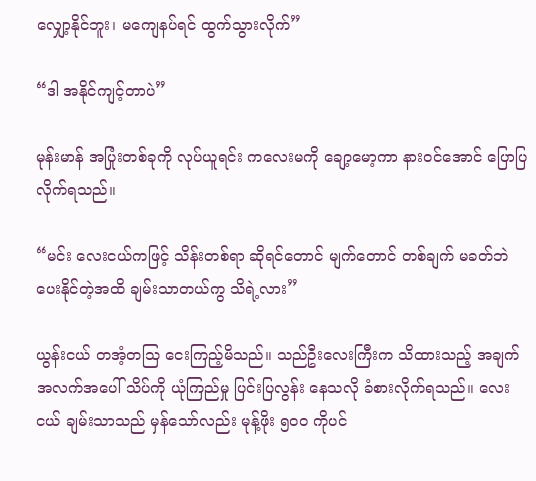လျှော့နိုင်ဘူး၊ မကျေနပ်ရင် ထွက်သွားလိုက်”

“ဒါ အနိုင်ကျင့်တာပဲ”

မုန်းမာန် အပြုံးတစ်ခုကို လုပ်ယူရင်း ကလေးမကို ချော့မော့ကာ နားဝင်အောင် ပြောပြလိုက်ရသည်။

“မင်း လေးငယ်ကဖြင့် သိန်းတစ်ရာ ဆိုရင်တောင် မျက်တောင် တစ်ချက် မခတ်ဘဲ ပေးနိုင်တဲ့အထိ ချမ်းသာတယ်ကွ သိရဲ့လား”

ယွန်းငယ် တအံ့တသြ ငေးကြည့်မိသည်။ သည်ဦးလေးကြီးက သိထားသည့် အချက်အလက်အပေါ် သိပ်ကို ယုံကြည်မှု ပြင်းပြလွန်း နေသလို ခံစားလိုက်ရသည်။ လေးငယ် ချမ်းသာသည် မှန်သော်လည်း မုန့်ဖိုး ၅၀၀ ကိုပင်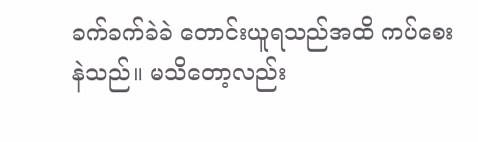ခက်ခက်ခဲခဲ တောင်းယူရသည်အထိ ကပ်စေးနဲသည်။ မသိတော့လည်း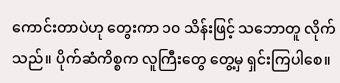ကောင်းတာပဲဟု တွေးကာ ၁၀ သိန်းဖြင့် သဘောတူ လိုက်သည်။ ပိုက်ဆံကိစ္စက လူကြီးတွေ တွေ့မှ ရှင်းကြပါစေ။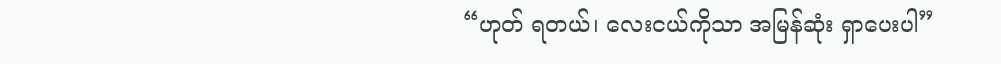“ဟုတ် ရတယ်၊ လေးငယ်ကိုသာ အမြန်ဆုံး ရှာပေးပါ”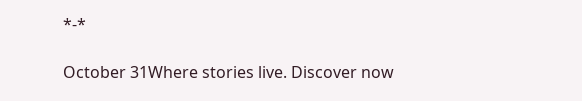*-*

October 31Where stories live. Discover now